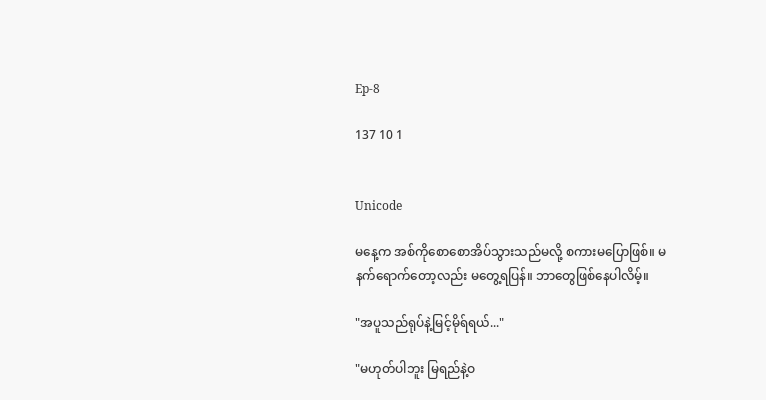Ep-8

137 10 1


Unicode

မနေ့က အစ်ကိုစောစောအိပ်သွားသည်မလို့ စကားမပြောဖြစ်။ မနက်ရောက်တော့လည်း မတွေ့ရပြန်။ ဘာတွေဖြစ်နေပါလိမ့်။

"အပူသည်ရုပ်နဲ့မြင့်မိုရ်ရယ်..."

"မဟုတ်ပါဘူး မြရည်နဲ့ဝ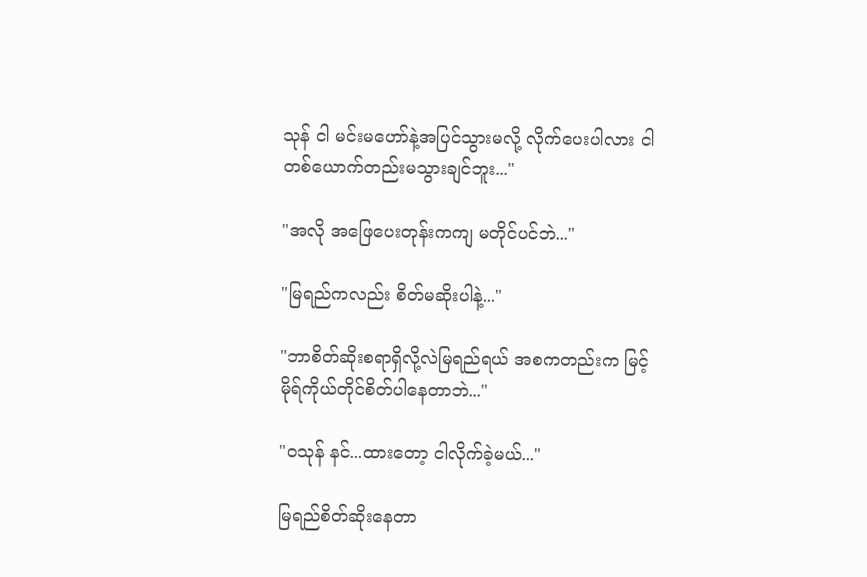သုန် ငါ မင်းမဟော်နဲ့အပြင်သွားမလို့ လိုက်ပေးပါလား ငါတစ်ယောက်တည်းမသွားချင်ဘူး..."

"အလို အဖြေပေးတုန်းကကျ မတိုင်ပင်ဘဲ..."

"မြရည်ကလည်း စိတ်မဆိုးပါနဲ့‌..."

"ဘာစိတ်ဆိုးစရာရှိလို့လဲမြရည်ရယ် အစကတည်းက မြင့်မိုရ်ကိုယ်တိုင်စိတ်ပါနေတာဘဲ..."

"ဝသုန် နင်...ထားတော့ ငါလိုက်ခဲ့မယ်..."

မြရည်စိတ်ဆိုးနေတာ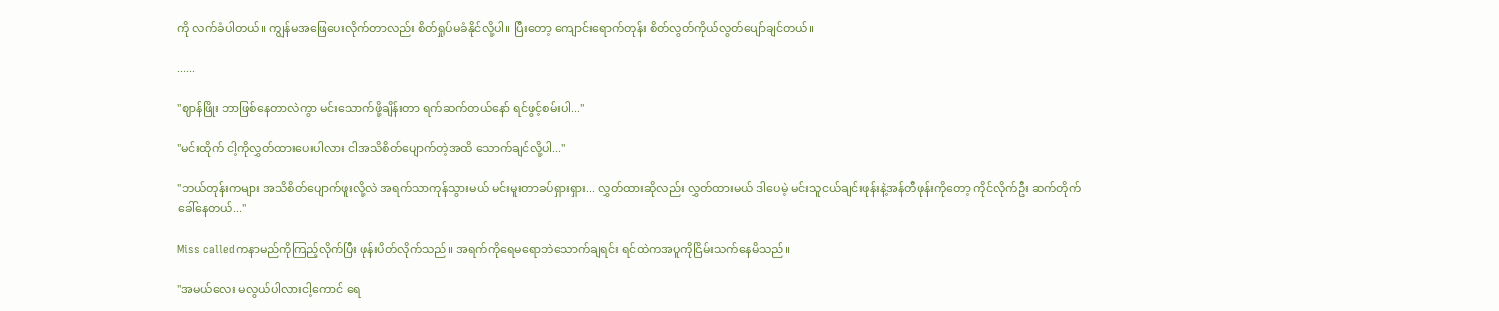ကို လက်ခံပါတယ်။ ကျွန်မအဖြေပေးလိုက်တာလည်း စိတ်ရှုပ်မခံနိုင်လို့ပါ။ ပြီးတော့ ကျောင်းရောက်တုန်း စိတ်လွတ်ကိုယ်လွတ်ပျော်ချင်တယ်။

......

"ဈာန်ဖြိုး ဘာဖြစ်နေတာလဲကွာ မင်းသောက်ဖို့ချိန်းတာ ရက်ဆက်တယ်နော် ရင်ဖွင့်စမ်းပါ..."

"မင်းထိုက် ငါ့ကိုလွှတ်ထားပေးပါလား ငါအသိစိတ်ပျောက်တဲ့အထိ သောက်ချင်လို့ပါ..."

"ဘယ်တုန်းကများ အသိစိတ်ပျောက်ဖူးလို့လဲ အရက်သာကုန်သွားမယ် မင်းမူးတာခပ်ရှားရှား... လွှတ်ထားဆိုလည်း လွှတ်ထားမယ် ဒါပေမဲ့ မင်းသူငယ်ချင်းဖုန်းနဲ့အန်တီဖုန်းကိုတော့ ကိုင်လိုက်ဦး ဆက်တိုက်ခေါ်နေတယ်..."

Miss calledကနာမည်ကိုကြည့်လိုက်ပြီး ဖုန်းပိတ်လိုက်သည်။ အရက်ကိုရေမရောဘဲသောက်ချရင်း ရင်ထဲကအပူကိုငြိမ်းသက်နေမိသည်။

"အမယ်လေး မလွယ်ပါလားငါ့ကောင် ရေ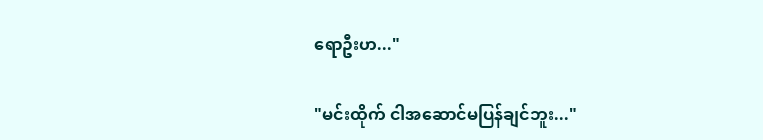ရောဦးဟ..."

"မင်းထိုက် ငါအဆောင်မပြန်ချင်ဘူး..."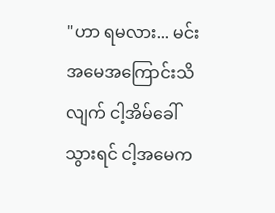"ဟာ ရမလား... မင်းအမေအကြောင်းသိလျက် ငါ့အိမ်ခေါ်သွားရင် ငါ့အမေက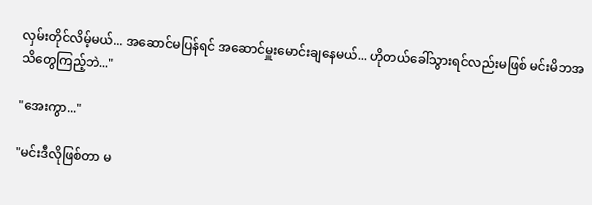လှမ်းတိုင်လိမ့်မယ်... အဆောင်မပြန်ရင် အဆောင်မှူးမောင်းချနေမယ်... ဟိုတယ်ခေါ်သွားရင်လည်းမဖြစ် မင်းမိဘအသိတွေကြည့်ဘဲ..."

"အေးကွာ..."

"မင်းဒီလိုဖြစ်တာ မ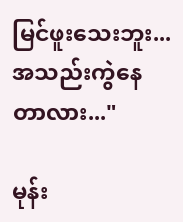မြင်ဖူးသေးဘူး... အသည်းကွဲနေတာလား..."

မုန်း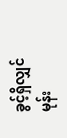ခွင့်ရှိလျှင် မုန်း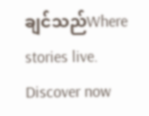ချင်သည်Where stories live. Discover now